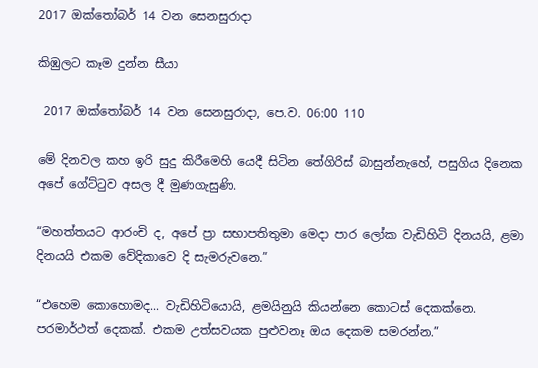2017 ඔක්තෝබර් 14 වන සෙනසුරාදා

කිඹුලට කෑම දුන්න සීයා

 2017 ඔක්තෝබර් 14 වන සෙනසුරාදා, පෙ.ව. 06:00 110

මේ දිනවල කහ ඉරි සුදු කිරීමෙහි යෙදී සිටින තේගිරිස් බාසුන්නැහේ, පසුගිය දිනෙක අපේ ගේට්ටුව අසල දී මුණගැසුණි.

“මහත්තයට ආරංචි ද, අපේ ප්‍රා සභාපතිතුමා මෙදා පාර ලෝක වැඩිහිටි දිනයයි, ළමා දිනයයි එකම වේදිකාවෙ දි සැමරුවනෙ.”

“එහෙම කොහොමද... වැඩිහිටියොයි, ළමයිනුයි කියන්නෙ කොටස් දෙකක්නෙ. පරමාර්ථත් දෙකක්. එකම උත්සවයක පුළුවනෑ ඔය දෙකම සමරන්න.”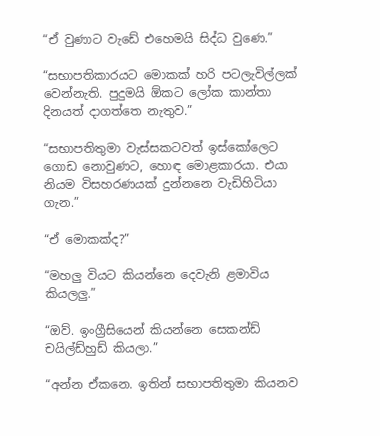“ඒ වුණාට වැඩේ එහෙමයි සිද්ධ වුණෙ.”

“සභාපතිකාරයට මොකක් හරි පටලැවිල්ලක් වෙන්නැති. පුදුමයි ඕකට ලෝක කාන්තා දිනයත් දාගත්තෙ නැතුව.”

“සභාපතිතුමා වැස්සකටවත් ඉස්කෝලෙට ගොඩ නොවුණට, හොඳ මොළකාරයා. එයා නියම විසහරණයක් දුන්නනෙ වැඩිහිටියා ගැන.”

“ඒ මොකක්ද?”

“මහලු වියට කියන්නෙ දෙවැනි ළමාවිය කියලලු.”

“ඔව්. ඉංග්‍රීසියෙන් කියන්නෙ සෙකන්ඩ් චයිල්ඩ්හුඩ් කියලා.”

“අන්න ඒකනෙ. ඉතින් සභාපතිතුමා කියනව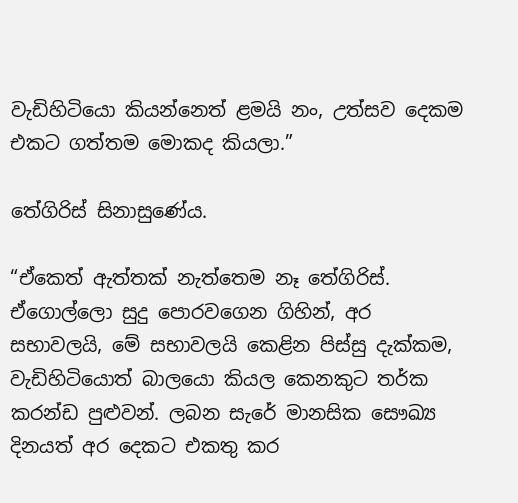වැඩිහිටියො කියන්නෙත් ළමයි නං, උත්සව දෙකම එකට ගත්තම මොකද කියලා.”

තේගිරිස් සිනාසුණේය.

“ඒකෙත් ඇත්තක් නැත්තෙම නෑ තේගිරිස්. ඒගොල්ලො සුදු පොරවගෙන ගිහින්, අර සභාවලයි, මේ සභාවලයි කෙළින පිස්සු දැක්කම, වැඩිහිටියොත් බාලයො කියල කෙනකුට තර්ක කරන්ඩ පුළුවන්. ලබන සැරේ මානසික සෞඛ්‍ය දිනයත් අර දෙකට එකතු කර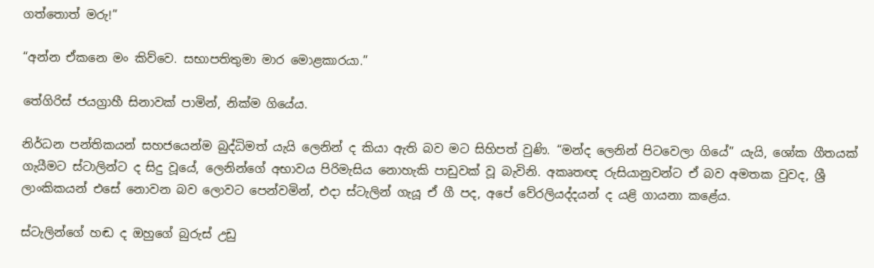ගත්තොත් මරු!”

“අන්න ඒකනෙ මං කිව්වෙ. සභාපතිතුමා මාර මොළකාරයා.”

තේගිරිස් ජයග්‍රාහී සිනාවක් පාමින්, නික්ම ගියේය.

නිර්ධන පන්තිකයන් සහජයෙන්ම බුද්ධිමත් යැයි ලෙනින් ද කියා ඇති බව මට සිහිපත් වුණි. “මන්ද ලෙනින් පිටවෙලා ගියේ” යැයි, ශෝක ගීතයක් ගැයීමට ස්ටාලින්ට ද සිදු වූයේ, ලෙනින්ගේ අභාවය පිරිමැසිය නොහැකි පාඩුවක් වූ බැවිනි. අකෘතඥ රුසියානුවන්ට ඒ බව අමතක වුවද, ශ්‍රී ලාංකිකයන් එසේ නොවන බව ලොවට පෙන්වමින්, එදා ස්ටැලින් ගැයූ ඒ ගී පද, අපේ වේරලියද්දයන් ද යළි ගායනා කළේය.

ස්ටැලින්ගේ හඬ ද ඔහුගේ බුරුස් උඩු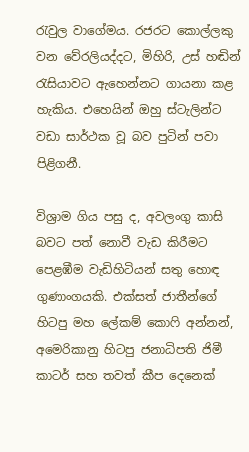රැවුල වාගේමය. රජරට කොල්ලකු වන වේරලියද්දට, මිහිරි, උස් හඬින් රැසියාවට ඇහෙන්නට ගායනා කළ හැකිය. එහෙයින් ඔහු ස්ටැලින්ට වඩා සාර්ථක වූ බව පුටින් පවා පිළිගනී.

විශ්‍රාම ගිය පසු ද, අවලංගු කාසි බවට පත් නොවී වැඩ කිරීමට පෙළඹීම වැඩිහිටියන් සතු හොඳ ගුණාංගයකි. එක්සත් ජාතීන්ගේ හිටපු මහ ලේකම් කොෆි අන්නන්, අමෙරිකානු හිටපු ජනාධිපති ජිමී කාටර් සහ තවත් කීප දෙනෙක්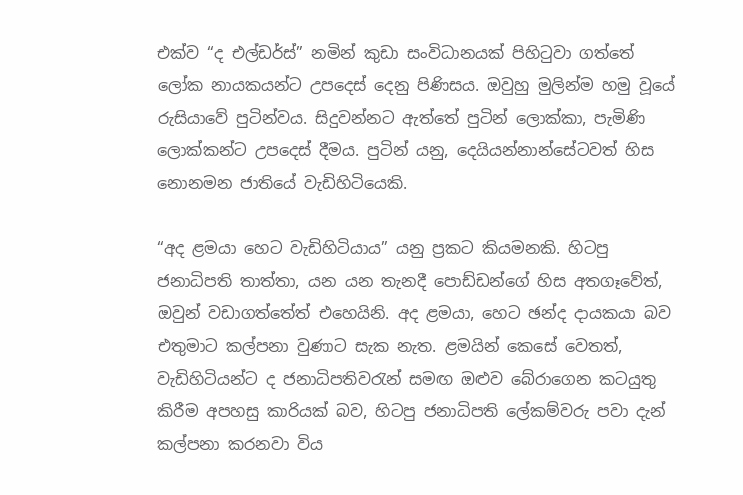එක්ව “ද එල්ඩර්ස්” නමින් කුඩා සංවිධානයක් පිහිටුවා ගත්තේ ලෝක නායකයන්ට උපදෙස් දෙනු පිණිසය. ඔවුහු මුලින්ම හමු වූයේ රුසියාවේ පුටින්වය. සිදුවන්නට ඇත්තේ පුටින් ලොක්කා, පැමිණි ලොක්කන්ට උපදෙස් දීමය. පුටින් යනු, දෙයියන්නාන්සේටවත් හිස නොනමන ජාතියේ වැඩිහිටියෙකි.

“අද ළමයා හෙට වැඩිහිටියාය” යනු ප්‍රකට කියමනකි. හිටපු ජනාධිපති තාත්තා, යන යන තැනදී පොඩ්ඩන්ගේ හිස අතගෑවේත්, ඔවුන් වඩාගත්තේත් එහෙයිනි. අද ළමයා, හෙට ඡන්ද දායකයා බව එතුමාට කල්පනා වුණාට සැක නැත. ළමයින් කෙසේ වෙතත්, වැඩිහිටියන්ට ද ජනාධිපතිවරැන් සමඟ ඔළුව බේරාගෙන කටයුතු කිරීම අපහසු කාරියක් බව, හිටපු ජනාධිපති ලේකම්වරු පවා දැන් කල්පනා කරනවා විය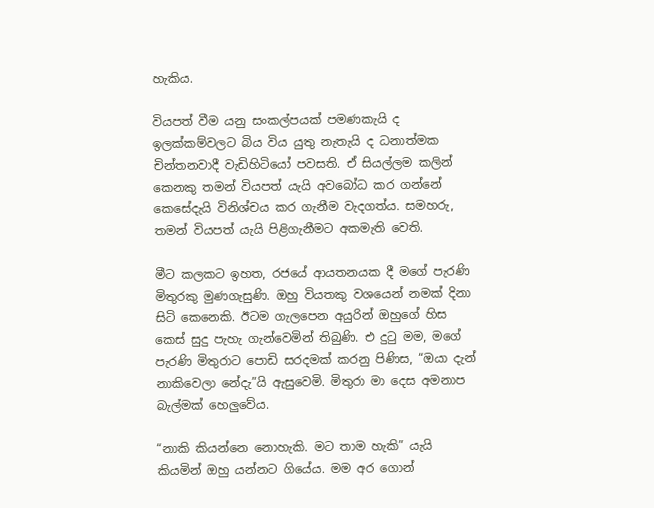හැකිය.

වියපත් වීම යනු සංකල්පයක් පමණකැයි ද ඉලක්කම්වලට බිය විය යුතු නැතැයි ද ධනාත්මක චින්තනවාදී වැඩිහිටියෝ පවසති. ඒ සියල්ලම කලින් කෙනකු තමන් වියපත් යැයි අවබෝධ කර ගන්නේ කෙසේදැයි විනිශ්චය කර ගැනීම වැදගත්ය. සමහරු, තමන් වියපත් යැයි පිළිගැනීමට අකමැති වෙති.

මීට කලකට ඉහත, රජයේ ආයතනයක දී මගේ පැරණි මිතුරකු මුණගැසුණි. ඔහු වියතකු වශයෙන් නමක් දිනා සිටි කෙනෙකි. ඊටම ගැලපෙන අයුරින් ඔහුගේ හිස කෙස් සුදු පැහැ ගැන්වෙමින් තිබුණි. එ දුටු මම, මගේ පැරණි මිතුරාට පොඩි සරදමක් කරනු පිණිස, “ඔයා දැන් නාකිවෙලා නේදැ”යි ඇසුවෙමි. මිතුරා මා දෙස අමනාප බැල්මක් හෙලුවේය.

“නාකි කියන්නෙ නොහැකි. මට තාම හැකි” යැයි කියමින් ඔහු යන්නට ගියේය. මම අර ගොන්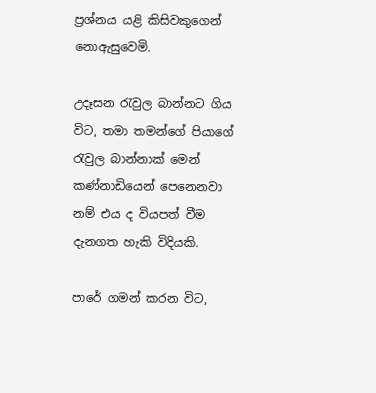ප්‍රශ්නය යළි කිසිවකුගෙන් නොඇසුවෙමි.

උදෑසන රැවුල බාන්නට ගිය විට, තමා තමන්ගේ පියාගේ රැවුල බාන්නාක් මෙන් කණ්නාඩියෙන් පෙනෙනවා නම් එය ද වියපත් වීම දැනගත හැකි විදියකි.

පාරේ ගමන් කරන විට,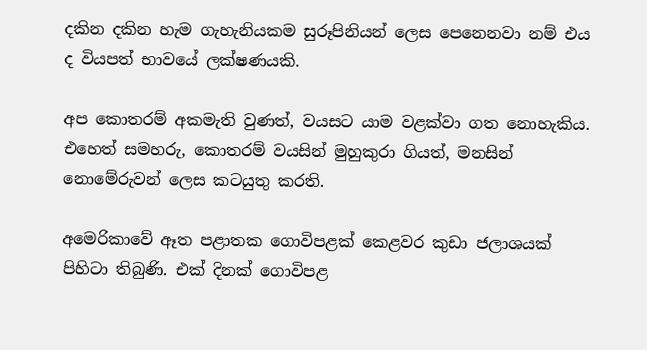දකින දකින හැම ගැහැනියකම සුරූපිනියන් ලෙස පෙනෙනවා නම් එය ද වියපත් භාවයේ ලක්ෂණයකි.

අප කොතරම් අකමැති වුණත්, වයසට යාම වළක්වා ගත නොහැකිය. එහෙත් සමහරු, කොතරම් වයසින් මුහුකුරා ගියත්, මනසින් නොමේරුවන් ලෙස කටයුතු කරති.

අමෙරිකාවේ ඈත පළාතක ගොවිපළක් කෙළවර කුඩා ජලාශයක් පිහිටා තිබුණි. එක් දිනක් ගොවිපළ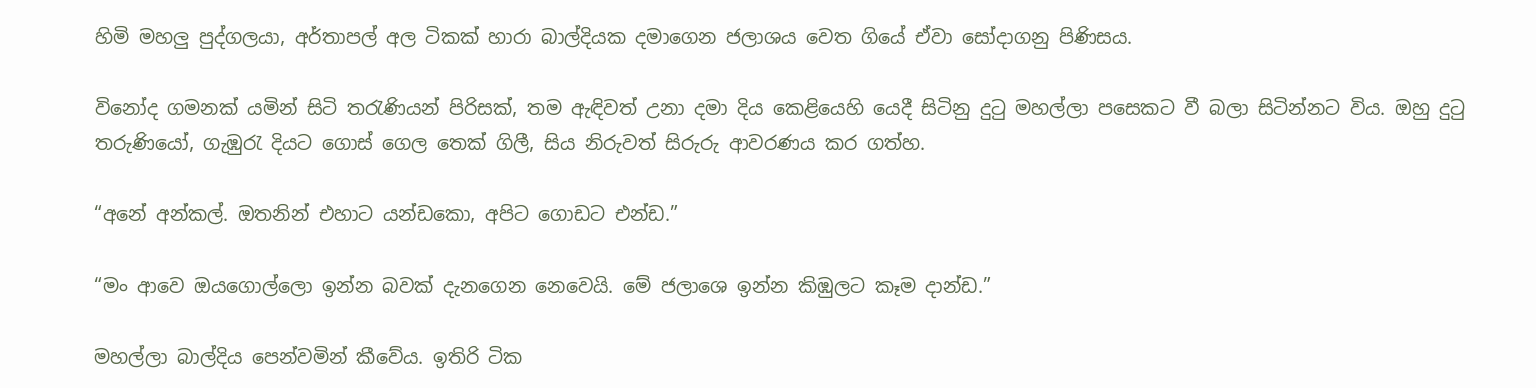හිමි මහලු පුද්ගලයා, අර්තාපල් අල ටිකක් හාරා බාල්දියක දමාගෙන ජලාශය වෙත ගියේ ඒවා සෝදාගනු පිණිසය.

විනෝද ගමනක් යමින් සිටි තරැණියන් පිරිසක්, තම ඇඳිවත් උනා දමා දිය කෙළියෙහි යෙදී සිටිනු දුටු මහල්ලා පසෙකට වී බලා සිටින්නට විය. ඔහු දුටු තරුණියෝ, ගැඹුරැ දියට ගොස් ගෙල තෙක් ගිලී, සිය නිරුවත් සිරුරු ආවරණය කර ගත්හ.

“අනේ අන්කල්. ඔතනින් එහාට යන්ඩකො, අපිට ගොඩට එන්ඩ.”

“මං ආවෙ ඔයගොල්ලො ඉන්න බවක් දැනගෙන නෙවෙයි. මේ ජලාශෙ ඉන්න කිඹුලට කෑම දාන්ඩ.”

මහල්ලා බාල්දිය පෙන්වමින් කීවේය. ඉතිරි ටික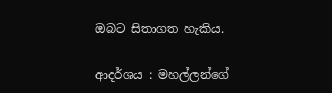ඔබට සිතාගත හැකිය.

ආදර්ශය : මහල්ලන්ගේ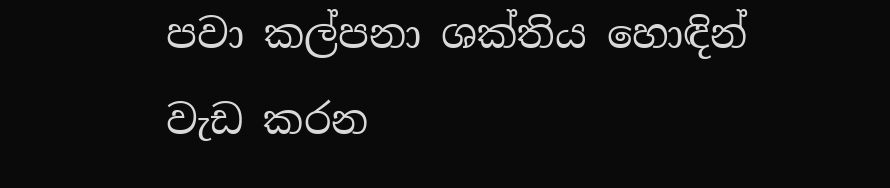පවා කල්පනා ශක්තිය හොඳින් වැඩ කරන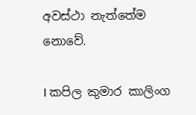අවස්ථා නැත්තේම නොවේ.

I කපිල කුමාර කාලිංග